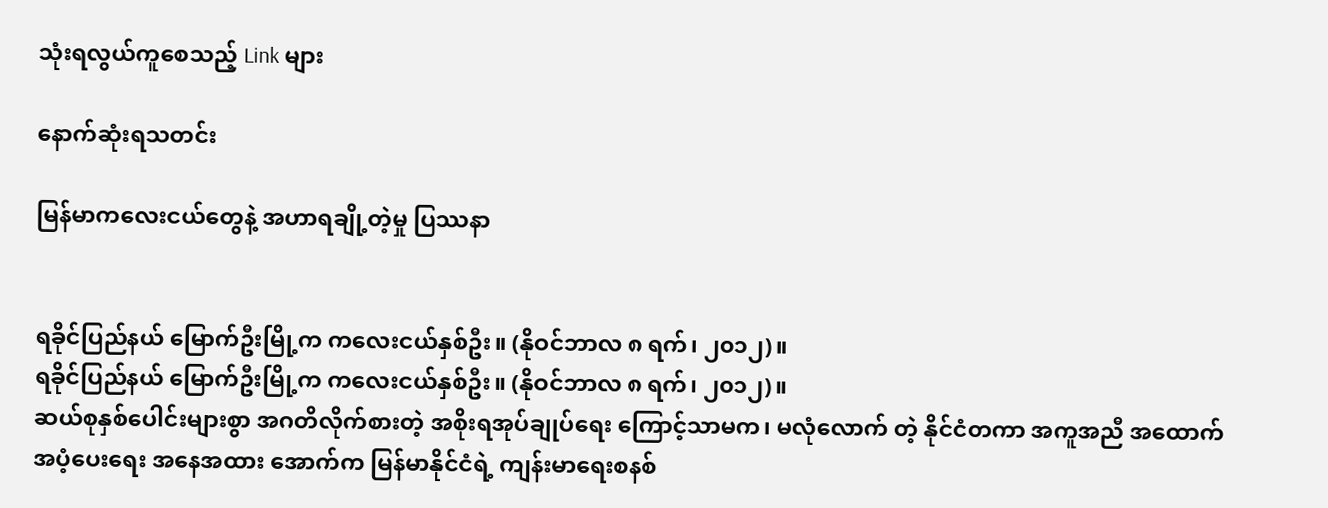သုံးရလွယ်ကူစေသည့် Link များ

နောက်ဆုံးရသတင်း

မြန်မာကလေးငယ်တွေနဲ့ အဟာရချို့တဲ့မှု ပြဿနာ


ရခိုင်ပြည်နယ် မြောက်ဦးမြို့က ကလေးငယ်နှစ်ဦး။ (နိုဝင်ဘာလ ၈ ရက်၊ ၂၀၁၂)။
ရခိုင်ပြည်နယ် မြောက်ဦးမြို့က ကလေးငယ်နှစ်ဦး။ (နိုဝင်ဘာလ ၈ ရက်၊ ၂၀၁၂)။
ဆယ်စုနှစ်ပေါင်းများစွာ အဂတိလိုက်စားတဲ့ အစိုးရအုပ်ချုပ်ရေး ကြောင့်သာမက၊ မလုံလောက် တဲ့ နိုင်ငံတကာ အကူအညီ အထောက်အပံ့ပေးရေး အနေအထား အောက်က မြန်မာနိုင်ငံရဲ့ ကျန်းမာရေးစနစ်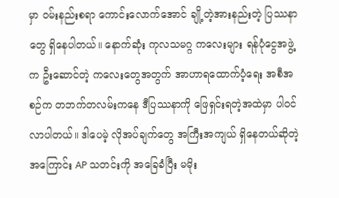မှာ ဝမ်းနည်းစရာ ကောင်းလောက်အောင် ချို့တဲ့အားနည်းတဲ့ ပြဿနာတွေ ရှိနေပါတယ်။ နောက်ဆုံး ကုလသမဂ္ဂ ကလေးများ ရန်ပုံငွေအဖွဲ့က ဦးဆောင်တဲ့ ကလေးတွေအတွက် အာဟာရထောက်ပံ့ရေး အစီအစဉ်က တဘက်တလမ်းကနေ ဒီပြဿနာကို ဖြေရှင်းရတဲ့အထဲမှာ ပါဝင်လာပါတယ်။ ဒါပေမဲ့ လိုအပ်ချက်တွေ အကြီးအကျယ် ရှိနေတယ်ဆိုတဲ့အကြောင်း AP သတင်းကို အခြေခံပြီး မမိုး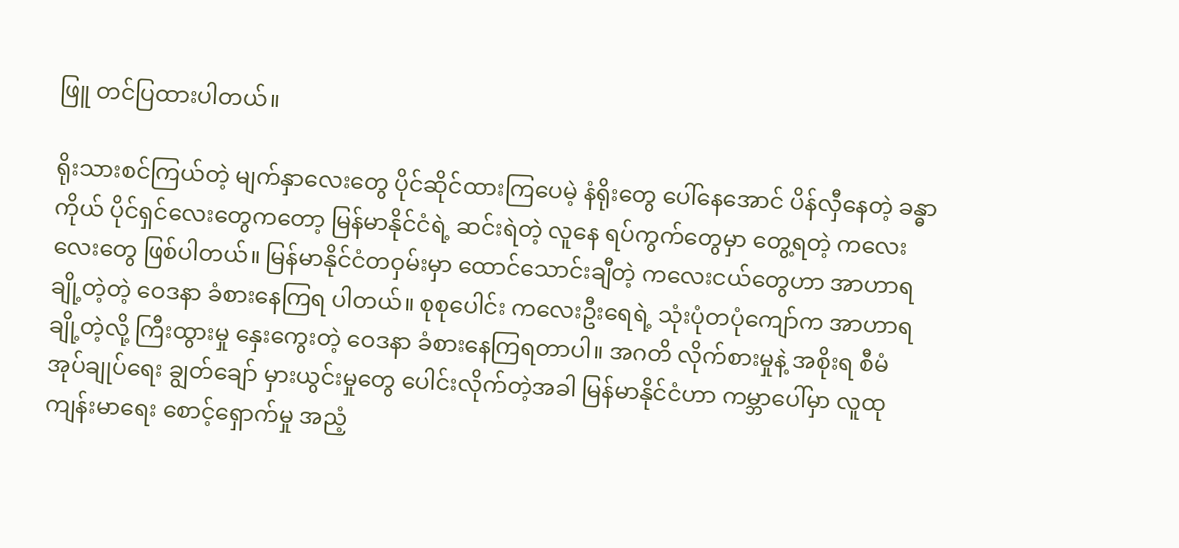ဖြူ တင်ပြထားပါတယ်။

ရိုးသားစင်ကြယ်တဲ့ မျက်နှာလေးတွေ ပိုင်ဆိုင်ထားကြပေမဲ့ နံရိုးတွေ ပေါ်နေအောင် ပိန်လှီနေတဲ့ ခန္ဓာကိုယ် ပိုင်ရှင်လေးတွေကတော့ မြန်မာနိုင်ငံရဲ့ ဆင်းရဲတဲ့ လူနေ ရပ်ကွက်တွေမှာ တွေ့ရတဲ့ ကလေးလေးတွေ ဖြစ်ပါတယ်။ မြန်မာနိုင်ငံတဝှမ်းမှာ ထောင်သောင်းချီတဲ့ ကလေးငယ်တွေဟာ အာဟာရချို့တဲ့တဲ့ ဝေဒနာ ခံစားနေကြရ ပါတယ်။ စုစုပေါင်း ကလေးဦးရေရဲ့ သုံးပုံတပုံကျော်က အာဟာရ ချို့တဲ့လို့ ကြီးထွားမှု နှေးကွေးတဲ့ ဝေဒနာ ခံစားနေကြရတာပါ။ အဂတိ လိုက်စားမှုနဲ့ အစိုးရ စီမံ အုပ်ချုပ်ရေး ချွတ်ချော် မှားယွင်းမှုတွေ ပေါင်းလိုက်တဲ့အခါ မြန်မာနိုင်ငံဟာ ကမ္ဘာပေါ်မှာ လူထုကျန်းမာရေး စောင့်ရှောက်မှု အညံ့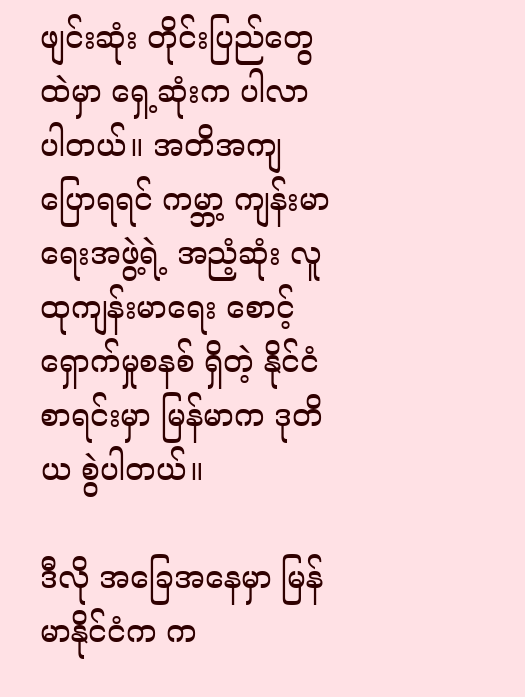ဖျင်းဆုံး တိုင်းပြည်တွေထဲမှာ ရှေ့ဆုံးက ပါလာပါတယ်။ အတိအကျ ပြောရရင် ကမ္ဘာ့ ကျန်းမာရေးအဖွဲ့ရဲ့ အညံ့ဆုံး လူထုကျန်းမာရေး စောင့်ရှောက်မှုစနစ် ရှိတဲ့ နိုင်ငံစာရင်းမှာ မြန်မာက ဒုတိယ စွဲပါတယ်။

ဒီလို အခြေအနေမှာ မြန်မာနိုင်ငံက က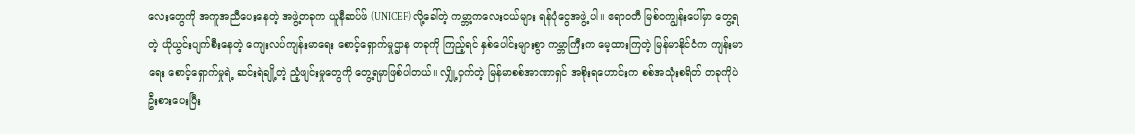လေးတွေကို အကူအညီပေးနေတဲ့ အဖွဲ့တခုက ယူနီဆပ်ဖ် (UNICEF) လို့ခေါ်တဲ့ ကမ္ဘာ့ကလေးငယ်များ ရန်ပုံငွေအဖွဲ့ ပါ။ ဧရာဝတီ မြစ်ဝကျွန်းပေါ်မှာ တွေ့ရတဲ့ ယိုယွင်းပျက်စီးနေတဲ့ ကျေးလပ်ကျန်းမာရေး စောင့်ရှောက်မှုဌာန တခုကို ကြည့်ရင် နှစ်ပေါင်းများစွာ ကမ္ဘာကြီးက မေ့ထားကြတဲ့ မြန်မာနိုင်ငံက ကျန်းမာရေး စောင့်ရှောက်မှုရဲ့ ဆင်းရဲချို့တဲ့ ညံ့ဖျင်းမှုတွေကို တွေ့ရမှာဖြစ်ပါတယ်။ လျှို့ဝှက်တဲ့ မြန်မာစစ်အာဏာရှင် အစိုးရဟောင်းက စစ်အသုံးစရိတ် တခုကိုပဲ ဦးစားပေးပြီး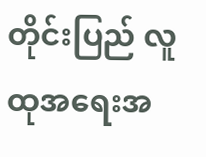တိုင်းပြည် လူထုအရေးအ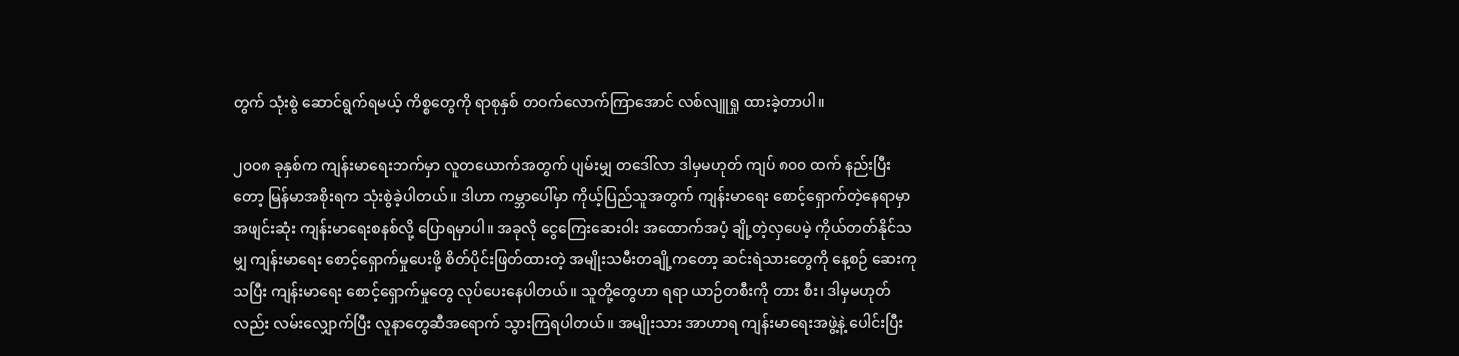တွက် သုံးစွဲ ဆောင်ရွက်ရမယ့် ကိစ္စတွေကို ရာစုနှစ် တဝက်လောက်ကြာအောင် လစ်လျူရှု ထားခဲ့တာပါ။

၂၀၀၈ ခုနှစ်က ကျန်းမာရေးဘက်မှာ လူတယောက်အတွက် ပျမ်းမျှ တဒေါ်လာ ဒါမှမဟုတ် ကျပ် ၈၀၀ ထက် နည်းပြီးတော့ မြန်မာအစိုးရက သုံးစွဲခဲ့ပါတယ်။ ဒါဟာ ကမ္ဘာပေါ်မှာ ကိုယ့်ပြည်သူအတွက် ကျန်းမာရေး စောင့်ရှောက်တဲ့နေရာမှာ အဖျင်းဆုံး ကျန်းမာရေးစနစ်လို့ ပြောရမှာပါ။ အခုလို ငွေကြေးဆေးဝါး အထောက်အပံ့ ချို့တဲ့လှပေမဲ့ ကိုယ်တတ်နိုင်သမျှ ကျန်းမာရေး စောင့်ရှောက်မှုပေးဖို့ စိတ်ပိုင်းဖြတ်ထားတဲ့ အမျိုးသမီးတချို့ကတော့ ဆင်းရဲသားတွေကို နေ့စဉ် ဆေးကုသပြီး ကျန်းမာရေး စောင့်ရှောက်မှုတွေ လုပ်ပေးနေပါတယ်။ သူတို့တွေဟာ ရရာ ယာဉ်တစီးကို တား စီး၊ ဒါမှမဟုတ်လည်း လမ်းလျှောက်ပြီး လူနာတွေဆီအရောက် သွားကြရပါတယ်။ အမျိုးသား အာဟာရ ကျန်းမာရေးအဖွဲ့နဲ့ ပေါင်းပြီး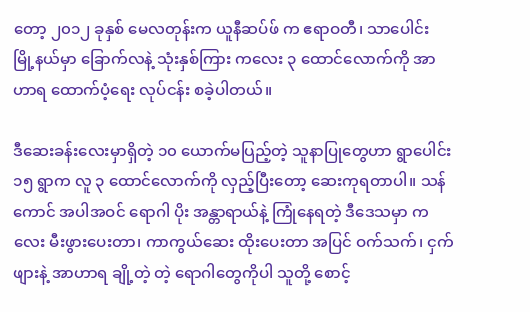တော့ ၂၀၁၂ ခုနှစ် မေလတုန်းက ယူနီဆပ်ဖ် က ဧရာဝတီ၊ သာပေါင်း မြို့နယ်မှာ ခြောက်လနဲ့ သုံးနှစ်ကြား ကလေး ၃ ထောင်လောက်ကို အာဟာရ ထောက်ပံ့ရေး လုပ်ငန်း စခဲ့ပါတယ်။

ဒီဆေးခန်းလေးမှာရှိတဲ့ ၁၀ ယောက်မပြည့်တဲ့ သူနာပြုတွေဟာ ရွာပေါင်း ၁၅ ရွာက လူ ၃ ထောင်လောက်ကို လှည့်ပြီးတော့ ဆေးကုရတာပါ။ သန်ကောင် အပါအဝင် ရောဂါ ပိုး အန္တာရာယ်နဲ့ ကြုံနေရတဲ့ ဒီဒေသမှာ ကလေး မီးဖွားပေးတာ၊ ကာကွယ်ဆေး ထိုးပေးတာ အပြင် ဝက်သက်၊ ငှက်ဖျားနဲ့ အာဟာရ ချို့တဲ့ တဲ့ ရောဂါတွေကိုပါ သူတို့ စောင့်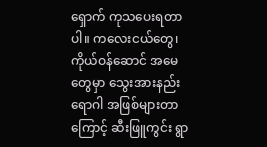ရှောက် ကုသပေးရတာပါ။ ကလေးငယ်တွေ၊ ကိုယ်ဝန်ဆောင် အမေတွေမှာ သွေးအားနည်း ရောဂါ အဖြစ်များတာကြောင့် ဆီးဖြူကွင်း ရွာ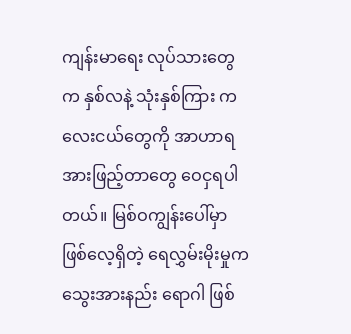ကျန်းမာရေး လုပ်သားတွေက နှစ်လနဲ့ သုံးနှစ်ကြား ကလေးငယ်တွေကို အာဟာရ အားဖြည့်တာတွေ ဝေငှရပါတယ်။ မြစ်ဝကျွန်းပေါ်မှာ ဖြစ်လေ့ရှိတဲ့ ရေလွှမ်းမိုးမှုက သွေးအားနည်း ရောဂါ ဖြစ်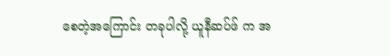စေတဲ့အကြောင်း တခုပါလို့ ယူနီဆပ်ဖ် က အ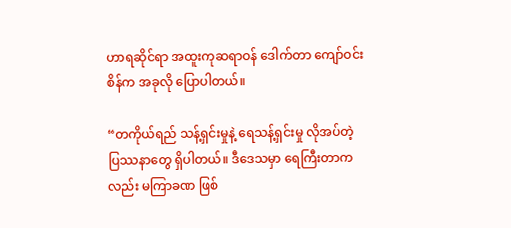ဟာရဆိုင်ရာ အထူးကုဆရာဝန် ဒေါက်တာ ကျော်ဝင်းစိန်က အခုလို ပြောပါတယ်။

“တကိုယ်ရည် သန့်ရှင်းမှုနဲ့ ရေသန့်ရှင်းမှု လိုအပ်တဲ့ ပြဿနာတွေ ရှိပါတယ်။ ဒီဒေသမှာ ရေကြီးတာကလည်း မကြာခဏ ဖြစ်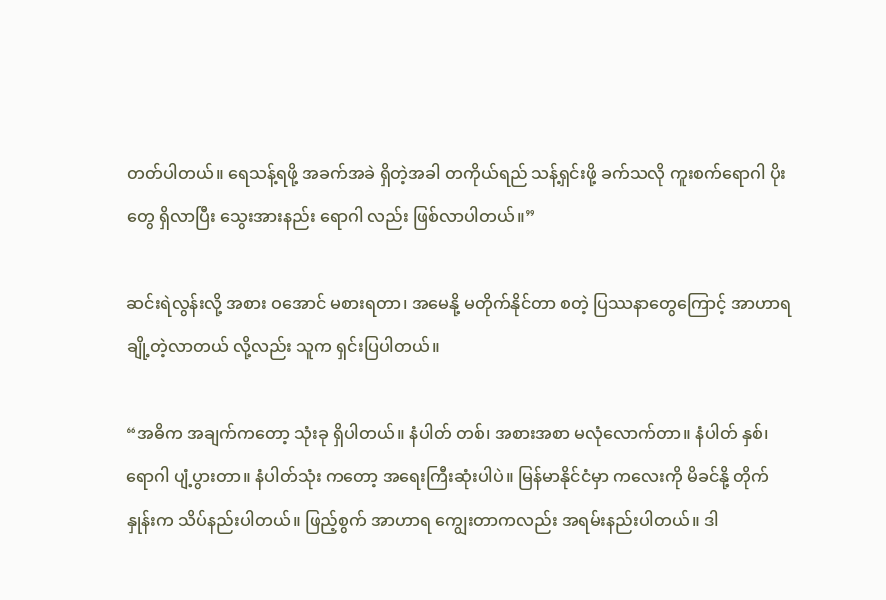တတ်ပါတယ်။ ရေသန့်ရဖို့ အခက်အခဲ ရှိတဲ့အခါ တကိုယ်ရည် သန့်ရှင်းဖို့ ခက်သလို ကူးစက်ရောဂါ ပိုးတွေ ရှိလာပြီး သွေးအားနည်း ရောဂါ လည်း ဖြစ်လာပါတယ်။”

ဆင်းရဲလွန်းလို့ အစား ဝအောင် မစားရတာ၊ အမေနို့ မတိုက်နိုင်တာ စတဲ့ ပြဿနာတွေကြောင့် အာဟာရ ချို့တဲ့လာတယ် လို့လည်း သူက ရှင်းပြပါတယ်။

“အဓိက အချက်ကတော့ သုံးခု ရှိပါတယ်။ နံပါတ် တစ်၊ အစားအစာ မလုံလောက်တာ။ နံပါတ် နှစ်၊ ရောဂါ ပျံ့ပွားတာ။ နံပါတ်သုံး ကတော့ အရေးကြီးဆုံးပါပဲ။ မြန်မာနိုင်ငံမှာ ကလေးကို မိခင်နို့ တိုက်နှုန်းက သိပ်နည်းပါတယ်။ ဖြည့်စွက် အာဟာရ ကျွေးတာကလည်း အရမ်းနည်းပါတယ်။ ဒါ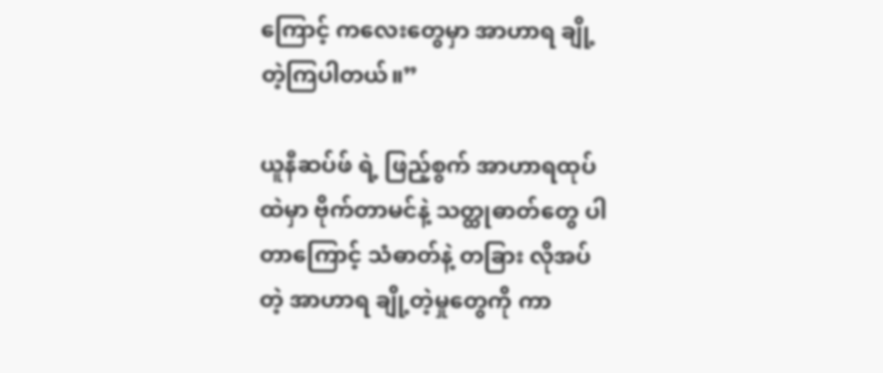ကြောင့် ကလေးတွေမှာ အာဟာရ ချို့တဲ့ကြပါတယ်။”

ယူနီဆပ်ဖ် ရဲ့ ဖြည့်စွက် အာဟာရထုပ်ထဲမှာ ဗိုက်တာမင်နဲ့ သတ္ထုဓာတ်တွေ ပါတာကြောင့် သံဓာတ်နဲ့ တခြား လိုအပ်တဲ့ အာဟာရ ချို့တဲ့မှုတွေကို ကာ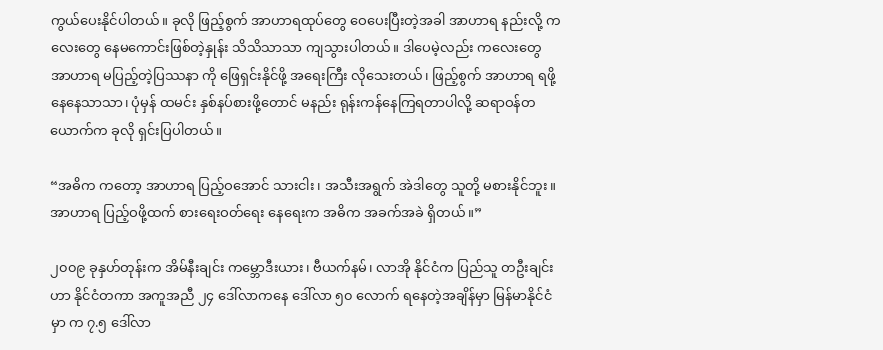ကွယ်ပေးနိုင်ပါတယ်။ ခုလို ဖြည့်စွက် အာဟာရထုပ်တွေ ဝေပေးပြီးတဲ့အခါ အာဟာရ နည်းလို့ ကလေးတွေ နေမကောင်းဖြစ်တဲ့နှုန်း သိသိသာသာ ကျသွားပါတယ်။ ဒါပေမဲ့လည်း ကလေးတွေ အာဟာရ မပြည့်တဲ့ပြဿနာ ကို ဖြေရှင်းနိုင်ဖို့ အရေးကြီး လိုသေးတယ်၊ ဖြည့်စွက် အာဟာရ ရဖို့နေနေသာသာ၊ ပုံမှန် ထမင်း နှစ်နပ်စားဖို့တောင် မနည်း ရုန်းကန်နေကြရတာပါလို့ ဆရာဝန်တယောက်က ခုလို ရှင်းပြပါတယ်။

“အဓိက ကတော့ အာဟာရ ပြည့်ဝအောင် သားငါး၊ အသီးအရွက် အဲဒါတွေ သူတို့ မစားနိုင်ဘူး။ အာဟာရ ပြည့်ဝဖို့ထက် စားရေးဝတ်ရေး နေရေးက အဓိက အခက်အခဲ ရှိတယ်။”

၂၀၀၉ ခုနှဟ်တုန်းက အိမ်နီးချင်း ကမ္ဘောဒီးယား၊ ဗီယက်နမ်၊ လာအို နိုင်ငံက ပြည်သူ တဦးချင်း ဟာ နိုင်ငံတကာ အကူအညီ ၂၄ ဒေါ်လာကနေ ဒေါ်လာ ၅၀ လောက် ရနေတဲ့အချိန်မှာ မြန်မာနိုင်ငံမှာ က ၇.၅ ဒေါ်လာ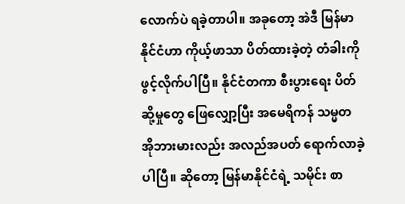လောက်ပဲ ရခဲ့တာပါ။ အခုတော့ အဲဒီ မြန်မာနိုင်ငံဟာ ကိုယ့်ဖာသာ ပိတ်ထားခဲ့တဲ့ တံခါးကို ဖွင့်လိုက်ပါပြီ။ နိုင်ငံတကာ စီးပွားရေး ပိတ်ဆို့မှုတွေ ဖြေလျှော့ပြီး အမေရိကန် သမ္မတ အိုဘားမားလည်း အလည်အပတ် ရောက်လာခဲ့ပါပြီ။ ဆိုတော့ မြန်မာနိုင်ငံရဲ့ သမိုင်း စာ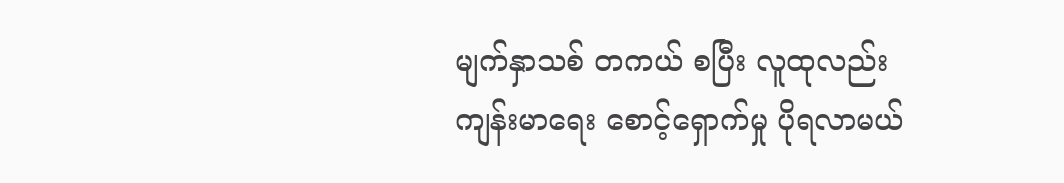မျက်နှာသစ် တကယ် စပြီး လူထုလည်း ကျန်းမာရေး စောင့်ရှောက်မှု ပိုရလာမယ်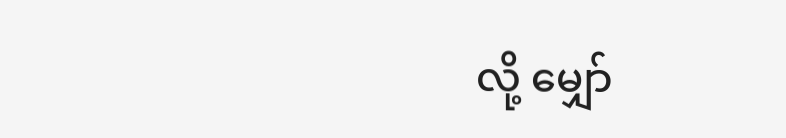လို့ မျှော်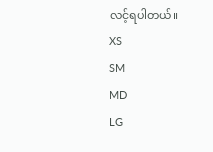လင့်ရပါတယ်။
XS
SM
MD
LG